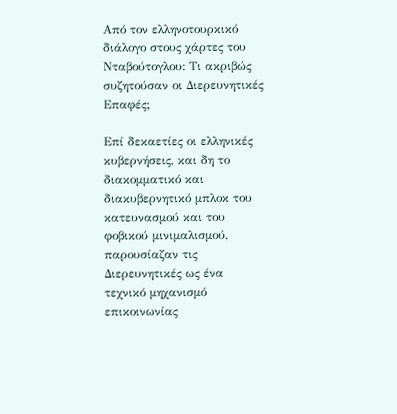Από τον ελληνοτουρκικό διάλογο στους χάρτες του Νταβούτογλου: Τι ακριβώς συζητούσαν οι Διερευνητικές Επαφές;

Επί δεκαετίες οι ελληνικές κυβερνήσεις, και δη το διακομματικό και διακυβερνητικό μπλοκ του κατευνασμού και του φοβικού μινιμαλισμού, παρουσίαζαν τις Διερευνητικές ως ένα τεχνικό μηχανισμό επικοινωνίας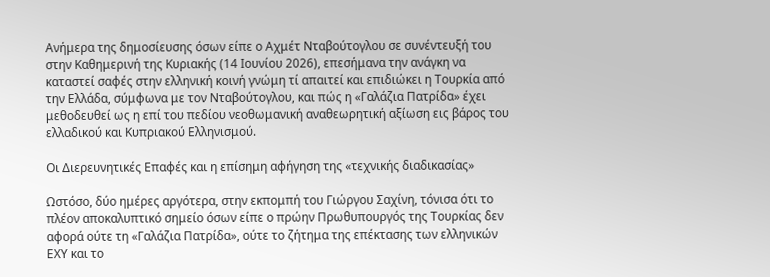Ανήμερα της δημοσίευσης όσων είπε ο Αχμέτ Νταβούτογλου σε συνέντευξή του στην Καθημερινή της Κυριακής (14 Ιουνίου 2026), επεσήμανα την ανάγκη να καταστεί σαφές στην ελληνική κοινή γνώμη τί απαιτεί και επιδιώκει η Τουρκία από την Ελλάδα, σύμφωνα με τον Νταβούτογλου, και πώς η «Γαλάζια Πατρίδα» έχει μεθοδευθεί ως η επί του πεδίου νεοθωμανική αναθεωρητική αξίωση εις βάρος του ελλαδικού και Κυπριακού Ελληνισμού.

Οι Διερευνητικές Επαφές και η επίσημη αφήγηση της «τεχνικής διαδικασίας»

Ωστόσο, δύο ημέρες αργότερα, στην εκπομπή του Γιώργου Σαχίνη, τόνισα ότι το πλέον αποκαλυπτικό σημείο όσων είπε ο πρώην Πρωθυπουργός της Τουρκίας δεν αφορά ούτε τη «Γαλάζια Πατρίδα», ούτε το ζήτημα της επέκτασης των ελληνικών ΕΧΥ και το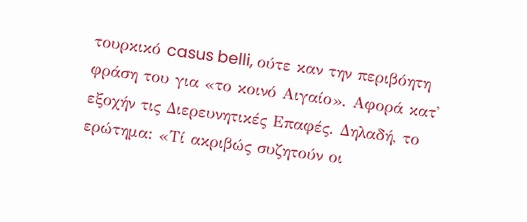τουρκικό casus belli, ούτε καν την περιβόητη φράση του για «το κοινό Αιγαίο». Αφορά κατ᾽ εξοχήν τις Διερευνητικές Επαφές. Δηλαδή, το ερώτημα: «Τί ακριβώς συζητούν οι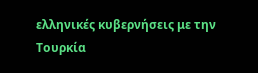ελληνικές κυβερνήσεις με την Τουρκία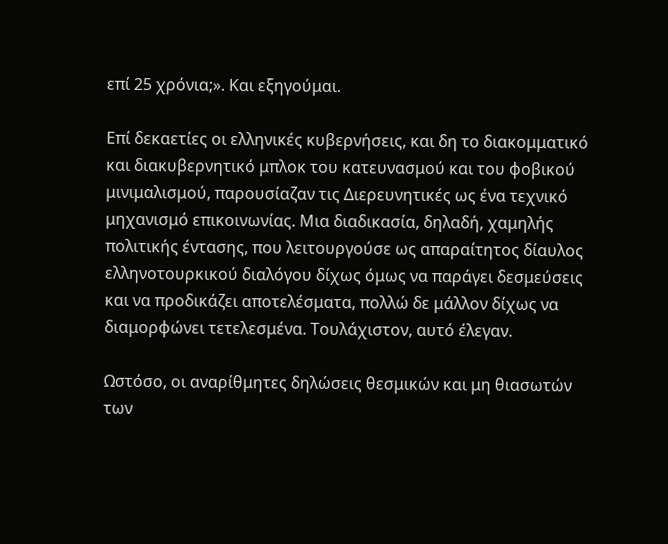επί 25 χρόνια;». Και εξηγούμαι.

Επί δεκαετίες οι ελληνικές κυβερνήσεις, και δη το διακομματικό και διακυβερνητικό μπλοκ του κατευνασμού και του φοβικού μινιμαλισμού, παρουσίαζαν τις Διερευνητικές ως ένα τεχνικό μηχανισμό επικοινωνίας. Μια διαδικασία, δηλαδή, χαμηλής πολιτικής έντασης, που λειτουργούσε ως απαραίτητος δίαυλος ελληνοτουρκικού διαλόγου δίχως όμως να παράγει δεσμεύσεις και να προδικάζει αποτελέσματα, πολλώ δε μάλλον δίχως να διαμορφώνει τετελεσμένα. Τουλάχιστον, αυτό έλεγαν.

Ωστόσο, οι αναρίθμητες δηλώσεις θεσμικών και μη θιασωτών των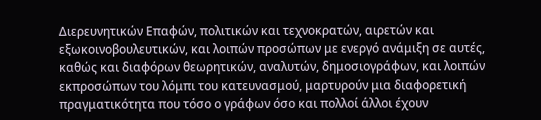Διερευνητικών Επαφών, πολιτικών και τεχνοκρατών, αιρετών και εξωκοινοβουλευτικών, και λοιπών προσώπων με ενεργό ανάμιξη σε αυτές, καθώς και διαφόρων θεωρητικών, αναλυτών, δημοσιογράφων, και λοιπών εκπροσώπων του λόμπι του κατευνασμού, μαρτυρούν μια διαφορετική πραγματικότητα που τόσο ο γράφων όσο και πολλοί άλλοι έχουν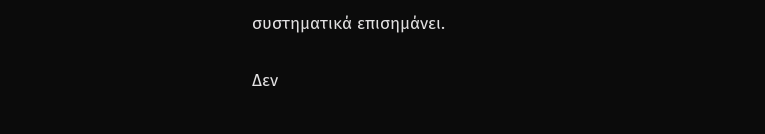συστηματικά επισημάνει.

Δεν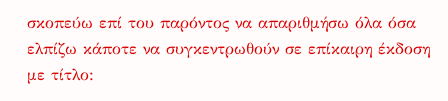σκοπεύω επί του παρόντος να απαριθμήσω όλα όσα ελπίζω κάποτε να συγκεντρωθούν σε επίκαιρη έκδοση με τίτλο: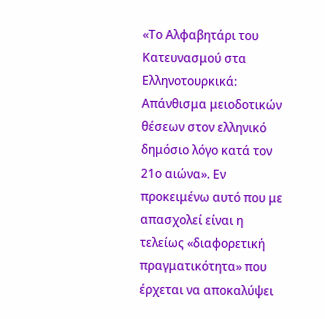«Το Αλφαβητάρι του Κατευνασμού στα Ελληνοτουρκικά: Απάνθισμα μειοδοτικών θέσεων στον ελληνικό δημόσιο λόγο κατά τον 21ο αιώνα». Εν προκειμένω αυτό που με απασχολεί είναι η τελείως «διαφορετική πραγματικότητα» που έρχεται να αποκαλύψει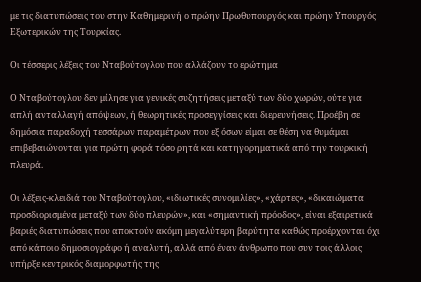με τις διατυπώσεις του στην Καθημερινή ο πρώην Πρωθυπουργός και πρώην Υπουργός Εξωτερικών της Τουρκίας.

Οι τέσσερις λέξεις του Νταβούτογλου που αλλάζουν το ερώτημα

Ο Νταβούτογλου δεν μίλησε για γενικές συζητήσεις μεταξύ των δύο χωρών, ούτε για απλή ανταλλαγή απόψεων, ή θεωρητικές προσεγγίσεις και διερευνήσεις. Προέβη σε δημόσια παραδοχή τεσσάρων παραμέτρων που εξ όσων είμαι σε θέση να θυμάμαι επιβεβαιώνονται για πρώτη φορά τόσο ρητά και κατηγορηματικά από την τουρκική πλευρά.

Οι λέξεις-κλειδιά του Νταβούτογλου, «ιδιωτικές συνομιλίες», «χάρτες», «δικαιώματα προσδιορισμένα μεταξύ των δύο πλευρών», και «σημαντική πρόοδος», είναι εξαιρετικά βαριές διατυπώσεις που αποκτούν ακόμη μεγαλύτερη βαρύτητα καθώς προέρχονται όχι από κάποιο δημοσιογράφο ή αναλυτή, αλλά από έναν άνθρωπο που συν τοις άλλοις υπήρξε κεντρικός διαμορφωτής της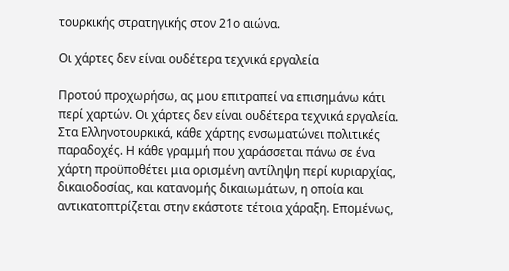τουρκικής στρατηγικής στον 21ο αιώνα.

Οι χάρτες δεν είναι ουδέτερα τεχνικά εργαλεία

Προτού προχωρήσω, ας μου επιτραπεί να επισημάνω κάτι περί χαρτών. Οι χάρτες δεν είναι ουδέτερα τεχνικά εργαλεία. Στα Ελληνοτουρκικά, κάθε χάρτης ενσωματώνει πολιτικές παραδοχές. Η κάθε γραμμή που χαράσσεται πάνω σε ένα χάρτη προϋποθέτει μια ορισμένη αντίληψη περί κυριαρχίας, δικαιοδοσίας, και κατανομής δικαιωμάτων, η οποία και αντικατοπτρίζεται στην εκάστοτε τέτοια χάραξη. Επομένως,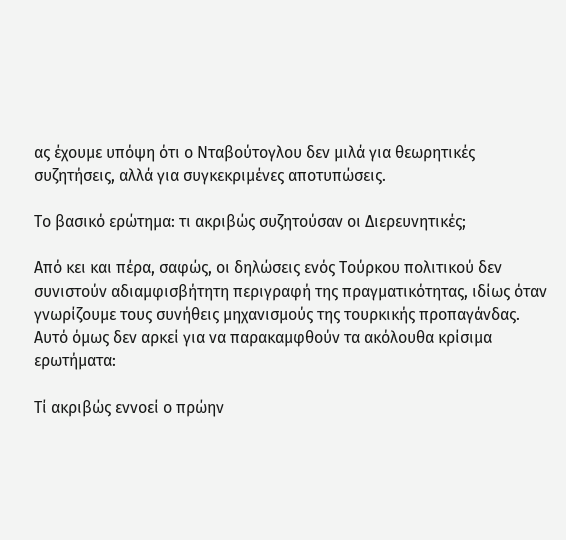ας έχουμε υπόψη ότι ο Νταβούτογλου δεν μιλά για θεωρητικές συζητήσεις, αλλά για συγκεκριμένες αποτυπώσεις.

Το βασικό ερώτημα: τι ακριβώς συζητούσαν οι Διερευνητικές;

Από κει και πέρα, σαφώς, οι δηλώσεις ενός Τούρκου πολιτικού δεν συνιστούν αδιαμφισβήτητη περιγραφή της πραγματικότητας, ιδίως όταν γνωρίζουμε τους συνήθεις μηχανισμούς της τουρκικής προπαγάνδας. Αυτό όμως δεν αρκεί για να παρακαμφθούν τα ακόλουθα κρίσιμα ερωτήματα:

Τί ακριβώς εννοεί ο πρώην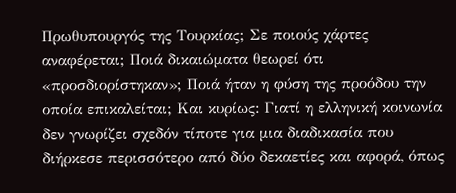Πρωθυπουργός της Τουρκίας; Σε ποιούς χάρτες αναφέρεται; Ποιά δικαιώματα θεωρεί ότι «προσδιορίστηκαν»; Ποιά ήταν η φύση της προόδου την οποία επικαλείται; Και κυρίως: Γιατί η ελληνική κοινωνία δεν γνωρίζει σχεδόν τίποτε για μια διαδικασία που διήρκεσε περισσότερο από δύο δεκαετίες και αφορά, όπως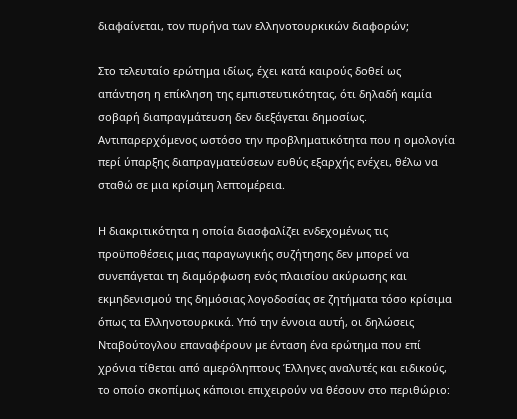διαφαίνεται, τον πυρήνα των ελληνοτουρκικών διαφορών;

Στο τελευταίο ερώτημα ιδίως, έχει κατά καιρούς δοθεί ως απάντηση η επίκληση της εμπιστευτικότητας, ότι δηλαδή καμία σοβαρή διαπραγμάτευση δεν διεξάγεται δημοσίως. Αντιπαρερχόμενος ωστόσο την προβληματικότητα που η ομολογία περί ύπαρξης διαπραγματεύσεων ευθύς εξαρχής ενέχει, θέλω να σταθώ σε μια κρίσιμη λεπτομέρεια.

Η διακριτικότητα η οποία διασφαλίζει ενδεχομένως τις προϋποθέσεις μιας παραγωγικής συζήτησης δεν μπορεί να συνεπάγεται τη διαμόρφωση ενός πλαισίου ακύρωσης και εκμηδενισμού της δημόσιας λογοδοσίας σε ζητήματα τόσο κρίσιμα όπως τα Ελληνοτουρκικά. Υπό την έννοια αυτή, οι δηλώσεις Νταβούτογλου επαναφέρουν με ένταση ένα ερώτημα που επί χρόνια τίθεται από αμερόληπτους Έλληνες αναλυτές και ειδικούς, το οποίο σκοπίμως κάποιοι επιχειρούν να θέσουν στο περιθώριο: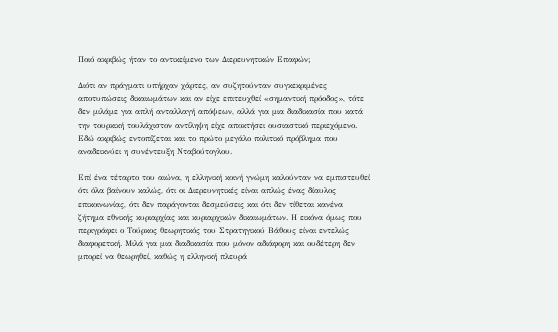Ποιό ακριβώς ήταν το αντικείμενο των Διερευνητικών Επαφών;

Διότι αν πράγματι υπήρχαν χάρτες, αν συζητούνταν συγκεκριμένες αποτυπώσεις δικαιωμάτων και αν είχε επιτευχθεί «σημαντική πρόοδος», τότε δεν μιλάμε για απλή ανταλλαγή απόψεων, αλλά για μια διαδικασία που κατά την τουρκική τουλάχιστον αντίληψη είχε αποκτήσει ουσιαστικό περιεχόμενο. Εδώ ακριβώς εντοπίζεται και το πρώτο μεγάλο πολιτικό πρόβλημα που αναδεικνύει η συνέντευξη Νταβούτογλου.

Επί ένα τέταρτο του αιώνα, η ελληνική κοινή γνώμη καλούνταν να εμπιστευθεί ότι όλα βαίνουν καλώς, ότι οι Διερευνητικές είναι απλώς ένας δίαυλος επικοινωνίας, ότι δεν παράγονται δεσμεύσεις και ότι δεν τίθεται κανένα ζήτημα εθνικής κυριαρχίας και κυριαρχικών δικαιωμάτων. Η εικόνα όμως που περιγράφει ο Τούρκος θεωρητικός του Στρατηγικού Βάθους είναι εντελώς διαφορετική. Μιλά για μια διαδικασία που μόνον αδιάφορη και ουδέτερη δεν μπορεί να θεωρηθεί, καθώς η ελληνική πλευρά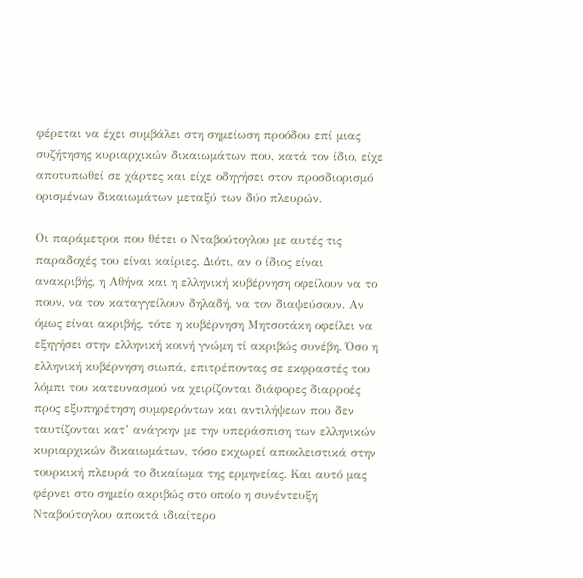φέρεται να έχει συμβάλει στη σημείωση προόδου επί μιας συζήτησης κυριαρχικών δικαιωμάτων που, κατά τον ίδιο, είχε αποτυπωθεί σε χάρτες και είχε οδηγήσει στον προσδιορισμό ορισμένων δικαιωμάτων μεταξύ των δύο πλευρών.

Οι παράμετροι που θέτει ο Νταβούτογλου με αυτές τις παραδοχές του είναι καίριες. Διότι, αν ο ίδιος είναι ανακριβής, η Αθήνα και η ελληνική κυβέρνηση οφείλουν να το πουν, να τον καταγγείλουν δηλαδή, να τον διαψεύσουν. Αν όμως είναι ακριβής, τότε η κυβέρνηση Μητσοτάκη οφείλει να εξηγήσει στην ελληνική κοινή γνώμη τί ακριβώς συνέβη. Όσο η ελληνική κυβέρνηση σιωπά, επιτρέποντας σε εκφραστές του λόμπι του κατευνασμού να χειρίζονται διάφορες διαρροές προς εξυπηρέτηση συμφερόντων και αντιλήψεων που δεν ταυτίζονται κατ’ ανάγκην με την υπεράσπιση των ελληνικών κυριαρχικών δικαιωμάτων, τόσο εκχωρεί αποκλειστικά στην τουρκική πλευρά το δικαίωμα της ερμηνείας. Και αυτό μας φέρνει στο σημείο ακριβώς στο οποίο η συνέντευξη Νταβούτογλου αποκτά ιδιαίτερο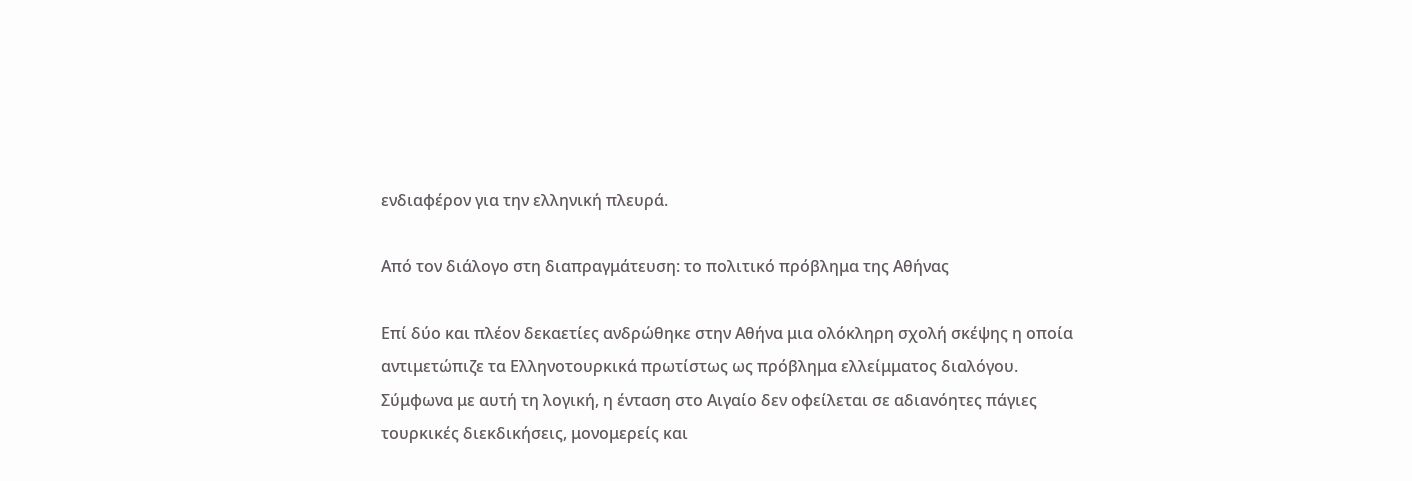ενδιαφέρον για την ελληνική πλευρά.

Από τον διάλογο στη διαπραγμάτευση: το πολιτικό πρόβλημα της Αθήνας

Επί δύο και πλέον δεκαετίες ανδρώθηκε στην Αθήνα μια ολόκληρη σχολή σκέψης η οποία αντιμετώπιζε τα Ελληνοτουρκικά πρωτίστως ως πρόβλημα ελλείμματος διαλόγου. Σύμφωνα με αυτή τη λογική, η ένταση στο Αιγαίο δεν οφείλεται σε αδιανόητες πάγιες τουρκικές διεκδικήσεις, μονομερείς και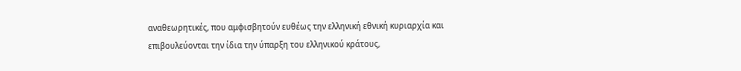αναθεωρητικές, που αμφισβητούν ευθέως την ελληνική εθνική κυριαρχία και επιβουλεύονται την ίδια την ύπαρξη του ελληνικού κράτους,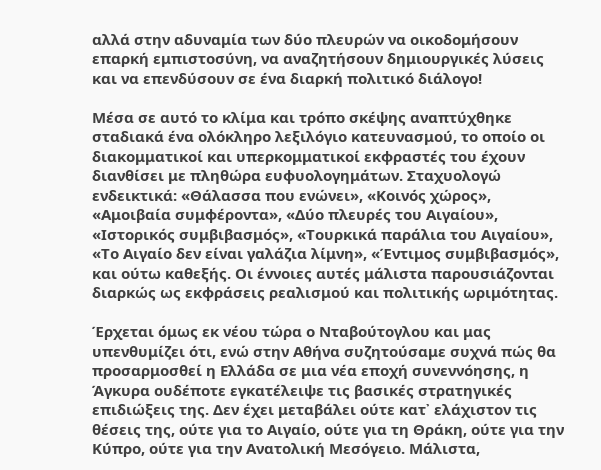αλλά στην αδυναμία των δύο πλευρών να οικοδομήσουν επαρκή εμπιστοσύνη, να αναζητήσουν δημιουργικές λύσεις και να επενδύσουν σε ένα διαρκή πολιτικό διάλογο!

Μέσα σε αυτό το κλίμα και τρόπο σκέψης αναπτύχθηκε σταδιακά ένα ολόκληρο λεξιλόγιο κατευνασμού, το οποίο οι διακομματικοί και υπερκομματικοί εκφραστές του έχουν διανθίσει με πληθώρα ευφυολογημάτων. Σταχυολογώ ενδεικτικά: «Θάλασσα που ενώνει», «Κοινός χώρος», «Αμοιβαία συμφέροντα», «Δύο πλευρές του Αιγαίου», «Ιστορικός συμβιβασμός», «Τουρκικά παράλια του Αιγαίου», «Το Αιγαίο δεν είναι γαλάζια λίμνη», «Έντιμος συμβιβασμός», και ούτω καθεξής. Οι έννοιες αυτές μάλιστα παρουσιάζονται διαρκώς ως εκφράσεις ρεαλισμού και πολιτικής ωριμότητας.

Έρχεται όμως εκ νέου τώρα ο Νταβούτογλου και μας υπενθυμίζει ότι, ενώ στην Αθήνα συζητούσαμε συχνά πώς θα προσαρμοσθεί η Ελλάδα σε μια νέα εποχή συνεννόησης, η Άγκυρα ουδέποτε εγκατέλειψε τις βασικές στρατηγικές επιδιώξεις της. Δεν έχει μεταβάλει ούτε κατ᾽ ελάχιστον τις θέσεις της, ούτε για το Αιγαίο, ούτε για τη Θράκη, ούτε για την Κύπρο, ούτε για την Ανατολική Μεσόγειο. Μάλιστα,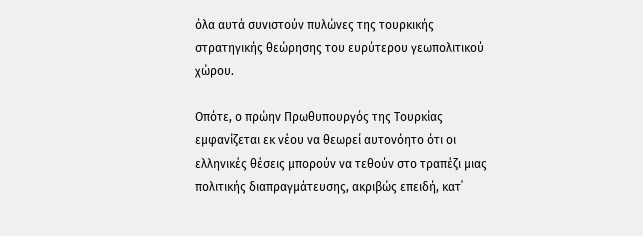όλα αυτά συνιστούν πυλώνες της τουρκικής στρατηγικής θεώρησης του ευρύτερου γεωπολιτικού χώρου.

Οπότε, ο πρώην Πρωθυπουργός της Τουρκίας εμφανίζεται εκ νέου να θεωρεί αυτονόητο ότι οι ελληνικές θέσεις μπορούν να τεθούν στο τραπέζι μιας πολιτικής διαπραγμάτευσης, ακριβώς επειδή, κατ᾽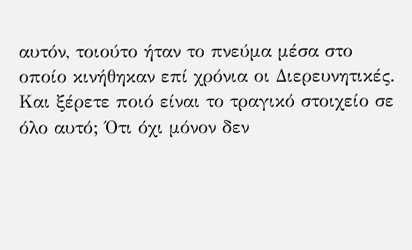αυτόν, τοιούτο ήταν το πνεύμα μέσα στο οποίο κινήθηκαν επί χρόνια οι Διερευνητικές. Και ξέρετε ποιό είναι το τραγικό στοιχείο σε όλο αυτό; Ότι όχι μόνον δεν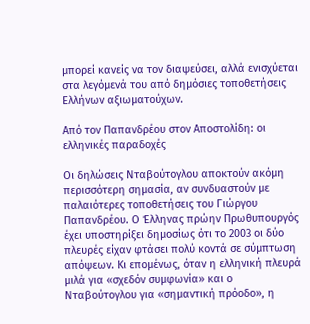μπορεί κανείς να τον διαψεύσει, αλλά ενισχύεται στα λεγόμενά του από δημόσιες τοποθετήσεις Ελλήνων αξιωματούχων.

Από τον Παπανδρέου στον Αποστολίδη: οι ελληνικές παραδοχές

Οι δηλώσεις Νταβούτογλου αποκτούν ακόμη περισσότερη σημασία, αν συνδυαστούν με παλαιότερες τοποθετήσεις του Γιώργου Παπανδρέου. Ο Έλληνας πρώην Πρωθυπουργός έχει υποστηρίξει δημοσίως ότι το 2003 οι δύο πλευρές είχαν φτάσει πολύ κοντά σε σύμπτωση απόψεων. Κι επομένως, όταν η ελληνική πλευρά μιλά για «σχεδόν συμφωνία» και ο Νταβούτογλου για «σημαντική πρόοδο», η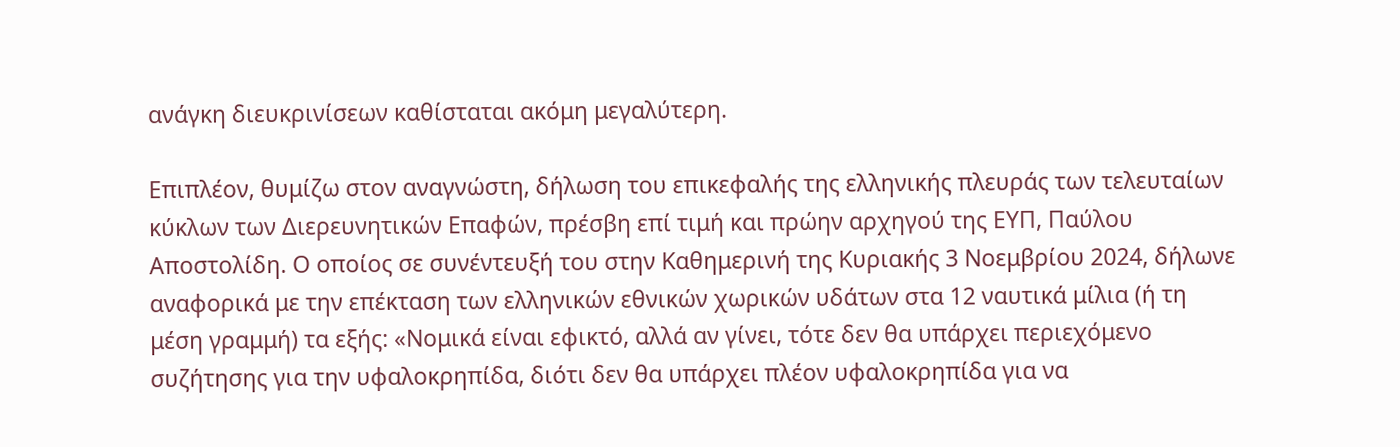ανάγκη διευκρινίσεων καθίσταται ακόμη μεγαλύτερη.

Επιπλέον, θυμίζω στον αναγνώστη, δήλωση του επικεφαλής της ελληνικής πλευράς των τελευταίων κύκλων των Διερευνητικών Επαφών, πρέσβη επί τιμή και πρώην αρχηγού της ΕΥΠ, Παύλου Αποστολίδη. Ο οποίος σε συνέντευξή του στην Καθημερινή της Κυριακής 3 Νοεμβρίου 2024, δήλωνε αναφορικά με την επέκταση των ελληνικών εθνικών χωρικών υδάτων στα 12 ναυτικά μίλια (ή τη μέση γραμμή) τα εξής: «Νομικά είναι εφικτό, αλλά αν γίνει, τότε δεν θα υπάρχει περιεχόμενο συζήτησης για την υφαλοκρηπίδα, διότι δεν θα υπάρχει πλέον υφαλοκρηπίδα για να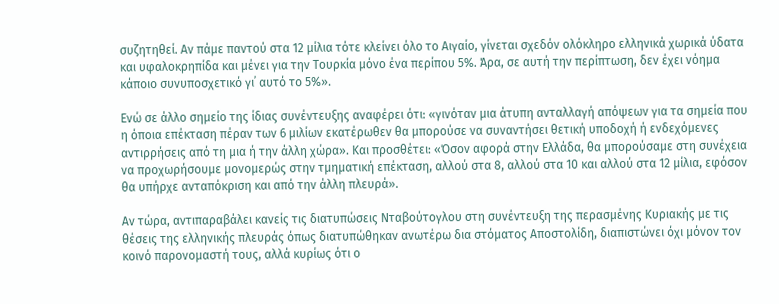συζητηθεί. Αν πάμε παντού στα 12 μίλια τότε κλείνει όλο το Αιγαίο, γίνεται σχεδόν ολόκληρο ελληνικά χωρικά ύδατα και υφαλοκρηπίδα και μένει για την Τουρκία μόνο ένα περίπου 5%. Άρα, σε αυτή την περίπτωση, δεν έχει νόημα κάποιο συνυποσχετικό γι᾽ αυτό το 5%».

Ενώ σε άλλο σημείο της ίδιας συνέντευξης αναφέρει ότι: «γινόταν μια άτυπη ανταλλαγή απόψεων για τα σημεία που η όποια επέκταση πέραν των 6 μιλίων εκατέρωθεν θα μπορούσε να συναντήσει θετική υποδοχή ή ενδεχόμενες αντιρρήσεις από τη μια ή την άλλη χώρα». Και προσθέτει: «Όσον αφορά στην Ελλάδα, θα μπορούσαμε στη συνέχεια να προχωρήσουμε μονομερώς στην τμηματική επέκταση, αλλού στα 8, αλλού στα 10 και αλλού στα 12 μίλια, εφόσον θα υπήρχε ανταπόκριση και από την άλλη πλευρά».

Αν τώρα, αντιπαραβάλει κανείς τις διατυπώσεις Νταβούτογλου στη συνέντευξη της περασμένης Κυριακής με τις θέσεις της ελληνικής πλευράς όπως διατυπώθηκαν ανωτέρω δια στόματος Αποστολίδη, διαπιστώνει όχι μόνον τον κοινό παρονομαστή τους, αλλά κυρίως ότι ο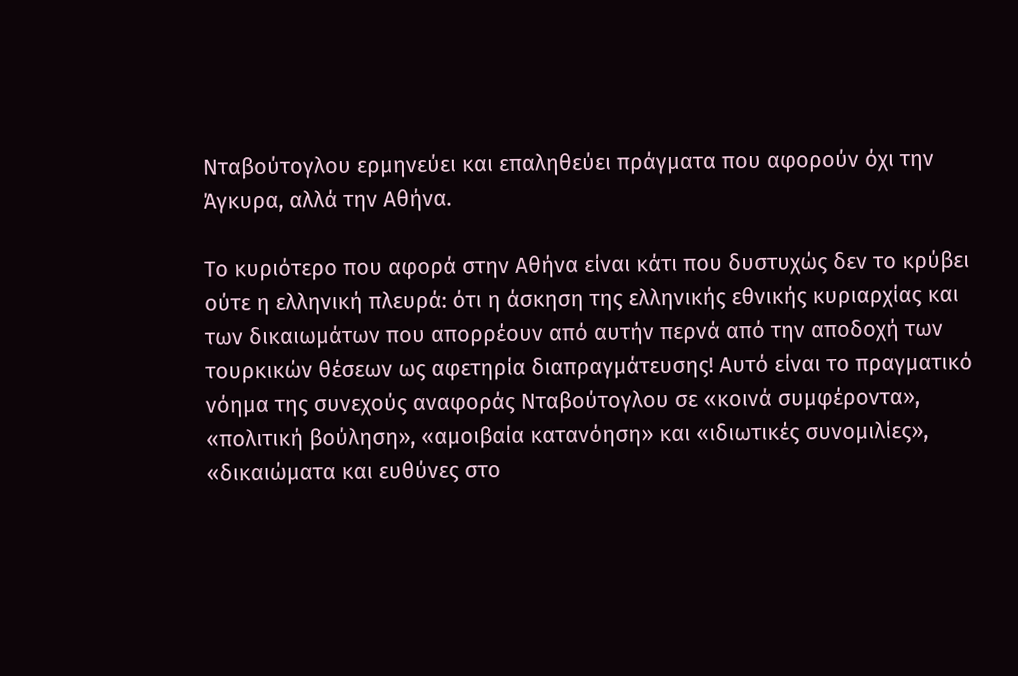Νταβούτογλου ερμηνεύει και επαληθεύει πράγματα που αφορούν όχι την Άγκυρα, αλλά την Αθήνα.

Το κυριότερο που αφορά στην Αθήνα είναι κάτι που δυστυχώς δεν το κρύβει ούτε η ελληνική πλευρά: ότι η άσκηση της ελληνικής εθνικής κυριαρχίας και των δικαιωμάτων που απορρέουν από αυτήν περνά από την αποδοχή των τουρκικών θέσεων ως αφετηρία διαπραγμάτευσης! Αυτό είναι το πραγματικό νόημα της συνεχούς αναφοράς Νταβούτογλου σε «κοινά συμφέροντα», «πολιτική βούληση», «αμοιβαία κατανόηση» και «ιδιωτικές συνομιλίες», «δικαιώματα και ευθύνες στο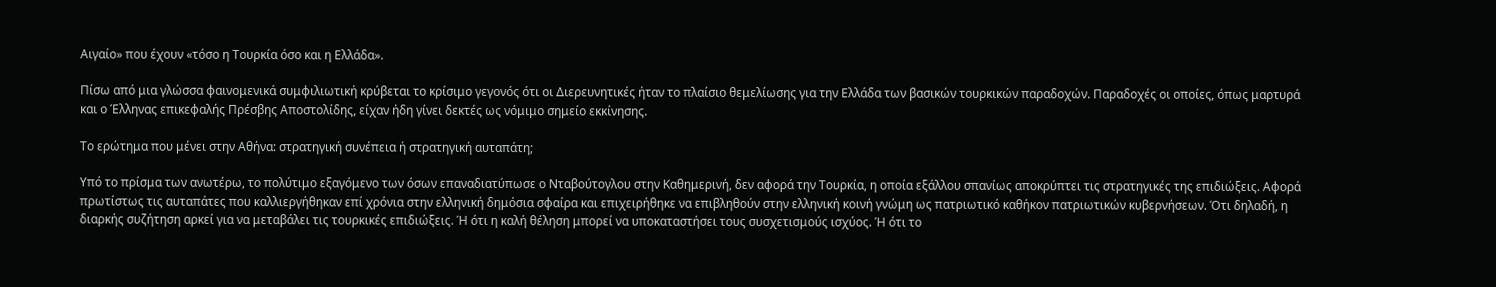Αιγαίο» που έχουν «τόσο η Τουρκία όσο και η Ελλάδα».

Πίσω από μια γλώσσα φαινομενικά συμφιλιωτική κρύβεται το κρίσιμο γεγονός ότι οι Διερευνητικές ήταν το πλαίσιο θεμελίωσης για την Ελλάδα των βασικών τουρκικών παραδοχών. Παραδοχές οι οποίες, όπως μαρτυρά και ο Έλληνας επικεφαλής Πρέσβης Αποστολίδης, είχαν ήδη γίνει δεκτές ως νόμιμο σημείο εκκίνησης.

Το ερώτημα που μένει στην Αθήνα: στρατηγική συνέπεια ή στρατηγική αυταπάτη;

Υπό το πρίσμα των ανωτέρω, το πολύτιμο εξαγόμενο των όσων επαναδιατύπωσε ο Νταβούτογλου στην Καθημερινή, δεν αφορά την Τουρκία, η οποία εξάλλου σπανίως αποκρύπτει τις στρατηγικές της επιδιώξεις. Αφορά πρωτίστως τις αυταπάτες που καλλιεργήθηκαν επί χρόνια στην ελληνική δημόσια σφαίρα και επιχειρήθηκε να επιβληθούν στην ελληνική κοινή γνώμη ως πατριωτικό καθήκον πατριωτικών κυβερνήσεων. Ότι δηλαδή, η διαρκής συζήτηση αρκεί για να μεταβάλει τις τουρκικές επιδιώξεις. Ή ότι η καλή θέληση μπορεί να υποκαταστήσει τους συσχετισμούς ισχύος. Ή ότι το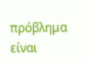πρόβλημα είναι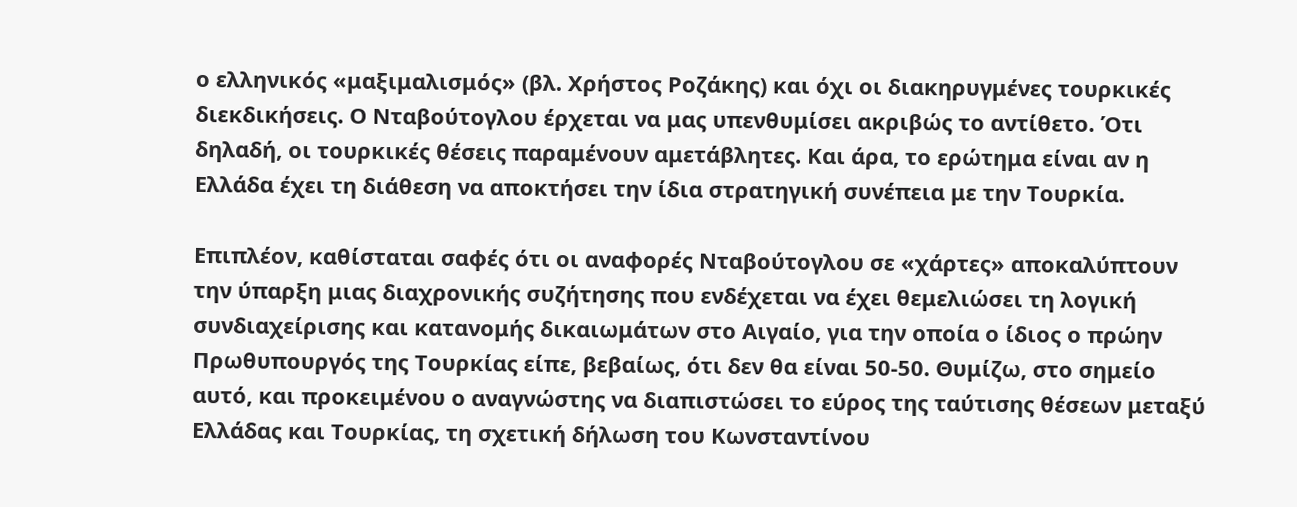ο ελληνικός «μαξιμαλισμός» (βλ. Χρήστος Ροζάκης) και όχι οι διακηρυγμένες τουρκικές διεκδικήσεις. Ο Νταβούτογλου έρχεται να μας υπενθυμίσει ακριβώς το αντίθετο. Ότι δηλαδή, οι τουρκικές θέσεις παραμένουν αμετάβλητες. Και άρα, το ερώτημα είναι αν η Ελλάδα έχει τη διάθεση να αποκτήσει την ίδια στρατηγική συνέπεια με την Τουρκία.

Επιπλέον, καθίσταται σαφές ότι οι αναφορές Νταβούτογλου σε «χάρτες» αποκαλύπτουν την ύπαρξη μιας διαχρονικής συζήτησης που ενδέχεται να έχει θεμελιώσει τη λογική συνδιαχείρισης και κατανομής δικαιωμάτων στο Αιγαίο, για την οποία ο ίδιος ο πρώην Πρωθυπουργός της Τουρκίας είπε, βεβαίως, ότι δεν θα είναι 50-50. Θυμίζω, στο σημείο αυτό, και προκειμένου ο αναγνώστης να διαπιστώσει το εύρος της ταύτισης θέσεων μεταξύ Ελλάδας και Τουρκίας, τη σχετική δήλωση του Κωνσταντίνου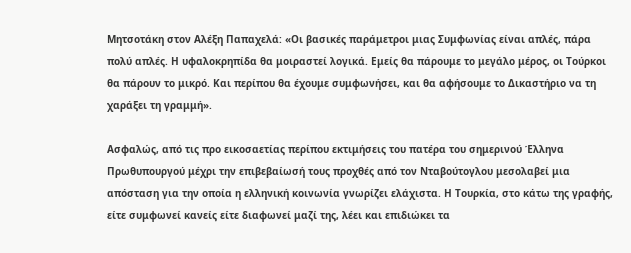Μητσοτάκη στον Αλέξη Παπαχελά: «Οι βασικές παράμετροι μιας Συμφωνίας είναι απλές, πάρα πολύ απλές. Η υφαλοκρηπίδα θα μοιραστεί λογικά. Εμείς θα πάρουμε το μεγάλο μέρος, οι Τούρκοι θα πάρουν το μικρό. Και περίπου θα έχουμε συμφωνήσει, και θα αφήσουμε το Δικαστήριο να τη χαράξει τη γραμμή».

Ασφαλώς, από τις προ εικοσαετίας περίπου εκτιμήσεις του πατέρα του σημερινού Έλληνα Πρωθυπουργού μέχρι την επιβεβαίωσή τους προχθές από τον Νταβούτογλου μεσολαβεί μια απόσταση για την οποία η ελληνική κοινωνία γνωρίζει ελάχιστα. Η Τουρκία, στο κάτω της γραφής, είτε συμφωνεί κανείς είτε διαφωνεί μαζί της, λέει και επιδιώκει τα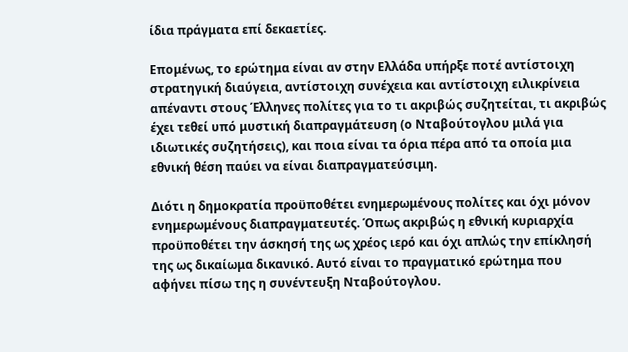ίδια πράγματα επί δεκαετίες.

Επομένως, το ερώτημα είναι αν στην Ελλάδα υπήρξε ποτέ αντίστοιχη στρατηγική διαύγεια, αντίστοιχη συνέχεια και αντίστοιχη ειλικρίνεια απέναντι στους Έλληνες πολίτες για το τι ακριβώς συζητείται, τι ακριβώς έχει τεθεί υπό μυστική διαπραγμάτευση (ο Νταβούτογλου μιλά για ιδιωτικές συζητήσεις), και ποια είναι τα όρια πέρα από τα οποία μια εθνική θέση παύει να είναι διαπραγματεύσιμη.

Διότι η δημοκρατία προϋποθέτει ενημερωμένους πολίτες και όχι μόνον ενημερωμένους διαπραγματευτές. Όπως ακριβώς η εθνική κυριαρχία προϋποθέτει την άσκησή της ως χρέος ιερό και όχι απλώς την επίκλησή της ως δικαίωμα δικανικό. Αυτό είναι το πραγματικό ερώτημα που αφήνει πίσω της η συνέντευξη Νταβούτογλου.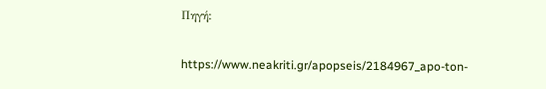Πηγή:

https://www.neakriti.gr/apopseis/2184967_apo-ton-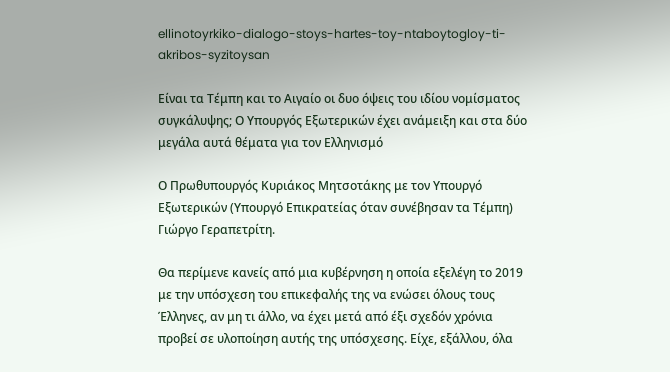ellinotoyrkiko-dialogo-stoys-hartes-toy-ntaboytogloy-ti-akribos-syzitoysan

Είναι τα Τέμπη και το Αιγαίο οι δυο όψεις του ιδίου νομίσματος συγκάλυψης; Ο Υπουργός Εξωτερικών έχει ανάμειξη και στα δύο μεγάλα αυτά θέματα για τον Ελληνισμό

Ο Πρωθυπουργός Κυριάκος Μητσοτάκης με τον Υπουργό Εξωτερικών (Υπουργό Επικρατείας όταν συνέβησαν τα Τέμπη) Γιώργο Γεραπετρίτη.

Θα περίμενε κανείς από μια κυβέρνηση η οποία εξελέγη το 2019 με την υπόσχεση του επικεφαλής της να ενώσει όλους τους Έλληνες, αν μη τι άλλο, να έχει μετά από έξι σχεδόν χρόνια προβεί σε υλοποίηση αυτής της υπόσχεσης. Είχε, εξάλλου, όλα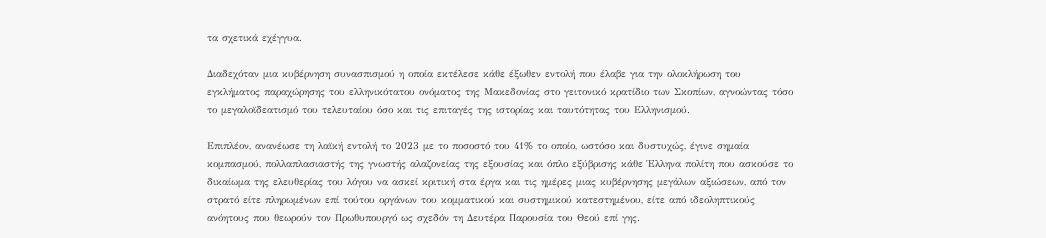τα σχετικά εχέγγυα.

Διαδεχόταν μια κυβέρνηση συνασπισμού η οποία εκτέλεσε κάθε έξωθεν εντολή που έλαβε για την ολοκλήρωση του εγκλήματος παραχώρησης του ελληνικότατου ονόματος της Μακεδονίας στο γειτονικό κρατίδιο των Σκοπίων, αγνοώντας τόσο το μεγαλοϊδεατισμό του τελευταίου όσο και τις επιταγές της ιστορίας και ταυτότητας του Ελληνισμού.

Επιπλέον, ανανέωσε τη λαϊκή εντολή το 2023 με το ποσοστό του 41% το οποίο, ωστόσο και δυστυχώς, έγινε σημαία κομπασμού, πολλαπλασιαστής της γνωστής αλαζονείας της εξουσίας και όπλο εξύβρισης κάθε Έλληνα πολίτη που ασκούσε το δικαίωμα της ελευθερίας του λόγου να ασκεί κριτική στα έργα και τις ημέρες μιας κυβέρνησης μεγάλων αξιώσεων, από τον στρατό είτε πληρωμένων επί τούτου οργάνων του κομματικού και συστημικού κατεστημένου, είτε από ιδεοληπτικούς ανόητους που θεωρούν τον Πρωθυπουργό ως σχεδόν τη Δευτέρα Παρουσία του Θεού επί γης.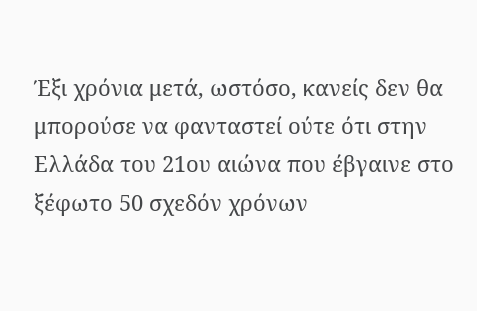Έξι χρόνια μετά, ωστόσο, κανείς δεν θα μπορούσε να φανταστεί ούτε ότι στην Ελλάδα του 21ου αιώνα που έβγαινε στο ξέφωτο 50 σχεδόν χρόνων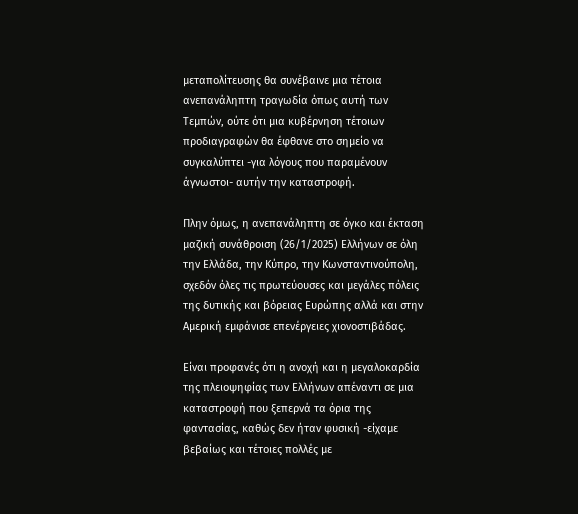μεταπολίτευσης θα συνέβαινε μια τέτοια ανεπανάληπτη τραγωδία όπως αυτή των Τεμπών, ούτε ότι μια κυβέρνηση τέτοιων προδιαγραφών θα έφθανε στο σημείο να συγκαλύπτει -για λόγους που παραμένουν άγνωστοι- αυτήν την καταστροφή.

Πλην όμως, η ανεπανάληπτη σε όγκο και έκταση μαζική συνάθροιση (26/1/2025) Ελλήνων σε όλη την Ελλάδα, την Κύπρο, την Κωνσταντινούπολη, σχεδόν όλες τις πρωτεύουσες και μεγάλες πόλεις της δυτικής και βόρειας Ευρώπης αλλά και στην Αμερική εμφάνισε επενέργειες χιονοστιβάδας.

Είναι προφανές ότι η ανοχή και η μεγαλοκαρδία της πλειοψηφίας των Ελλήνων απέναντι σε μια καταστροφή που ξεπερνά τα όρια της φαντασίας, καθώς δεν ήταν φυσική -είχαμε βεβαίως και τέτοιες πολλές με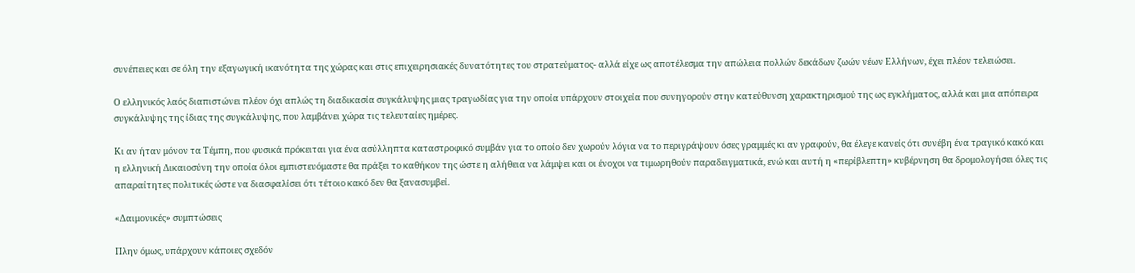συνέπειες και σε όλη την εξαγωγική ικανότητα της χώρας και στις επιχειρησιακές δυνατότητες του στρατεύματος- αλλά είχε ως αποτέλεσμα την απώλεια πολλών δεκάδων ζωών νέων Ελλήνων, έχει πλέον τελειώσει.

Ο ελληνικός λαός διαπιστώνει πλέον όχι απλώς τη διαδικασία συγκάλυψης μιας τραγωδίας για την οποία υπάρχουν στοιχεία που συνηγορούν στην κατεύθυνση χαρακτηρισμού της ως εγκλήματος, αλλά και μια απόπειρα συγκάλυψης της ίδιας της συγκάλυψης, που λαμβάνει χώρα τις τελευταίες ημέρες.

Κι αν ήταν μόνον τα Τέμπη, που φυσικά πρόκειται για ένα ασύλληπτα καταστροφικό συμβάν για το οποίο δεν χωρούν λόγια να το περιγράψουν όσες γραμμές κι αν γραφούν, θα έλεγε κανείς ότι συνέβη ένα τραγικό κακό και η ελληνική Δικαιοσύνη την οποία όλοι εμπιστευόμαστε θα πράξει το καθήκον της ώστε η αλήθεια να λάμψει και οι ένοχοι να τιμωρηθούν παραδειγματικά, ενώ και αυτή η «περίβλεπτη» κυβέρνηση θα δρομολογήσει όλες τις απαραίτητες πολιτικές ώστε να διασφαλίσει ότι τέτοιο κακό δεν θα ξανασυμβεί.

«Δαιμονικές» συμπτώσεις

Πλην όμως, υπάρχουν κάποιες σχεδόν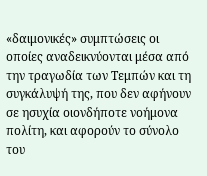«δαιμονικές» συμπτώσεις οι οποίες αναδεικνύονται μέσα από την τραγωδία των Τεμπών και τη συγκάλυψή της, που δεν αφήνουν σε ησυχία οιονδήποτε νοήμονα πολίτη, και αφορούν το σύνολο του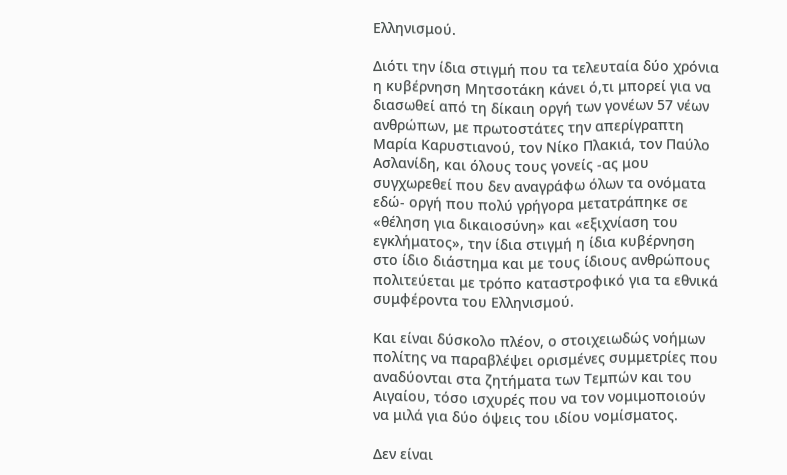Ελληνισμού.

Διότι την ίδια στιγμή που τα τελευταία δύο χρόνια η κυβέρνηση Μητσοτάκη κάνει ό,τι μπορεί για να διασωθεί από τη δίκαιη οργή των γονέων 57 νέων ανθρώπων, με πρωτοστάτες την απερίγραπτη Μαρία Καρυστιανού, τον Νίκο Πλακιά, τον Παύλο Ασλανίδη, και όλους τους γονείς -ας μου συγχωρεθεί που δεν αναγράφω όλων τα ονόματα εδώ- οργή που πολύ γρήγορα μετατράπηκε σε «θέληση για δικαιοσύνη» και «εξιχνίαση του εγκλήματος», την ίδια στιγμή η ίδια κυβέρνηση στο ίδιο διάστημα και με τους ίδιους ανθρώπους πολιτεύεται με τρόπο καταστροφικό για τα εθνικά συμφέροντα του Ελληνισμού.

Και είναι δύσκολο πλέον, ο στοιχειωδώς νοήμων πολίτης να παραβλέψει ορισμένες συμμετρίες που αναδύονται στα ζητήματα των Τεμπών και του Αιγαίου, τόσο ισχυρές που να τον νομιμοποιούν να μιλά για δύο όψεις του ιδίου νομίσματος.

Δεν είναι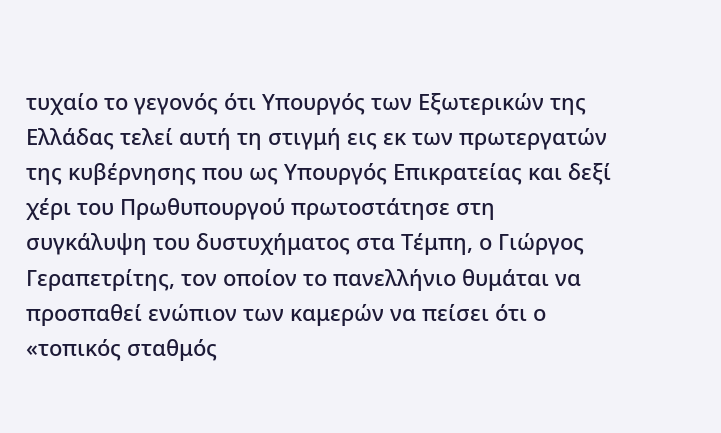τυχαίο το γεγονός ότι Υπουργός των Εξωτερικών της Ελλάδας τελεί αυτή τη στιγμή εις εκ των πρωτεργατών της κυβέρνησης που ως Υπουργός Επικρατείας και δεξί χέρι του Πρωθυπουργού πρωτοστάτησε στη συγκάλυψη του δυστυχήματος στα Τέμπη, ο Γιώργος Γεραπετρίτης, τον οποίον το πανελλήνιο θυμάται να προσπαθεί ενώπιον των καμερών να πείσει ότι ο «τοπικός σταθμός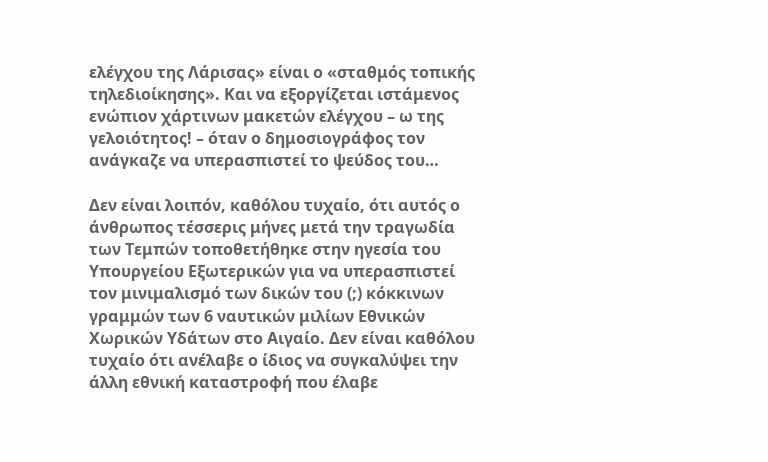ελέγχου της Λάρισας» είναι ο «σταθμός τοπικής τηλεδιοίκησης». Και να εξοργίζεται ιστάμενος ενώπιον χάρτινων μακετών ελέγχου – ω της γελοιότητος! – όταν ο δημοσιογράφος τον ανάγκαζε να υπερασπιστεί το ψεύδος του…

Δεν είναι λοιπόν, καθόλου τυχαίο, ότι αυτός ο άνθρωπος τέσσερις μήνες μετά την τραγωδία των Τεμπών τοποθετήθηκε στην ηγεσία του Υπουργείου Εξωτερικών για να υπερασπιστεί τον μινιμαλισμό των δικών του (;) κόκκινων γραμμών των 6 ναυτικών μιλίων Εθνικών Χωρικών Υδάτων στο Αιγαίο. Δεν είναι καθόλου τυχαίο ότι ανέλαβε ο ίδιος να συγκαλύψει την άλλη εθνική καταστροφή που έλαβε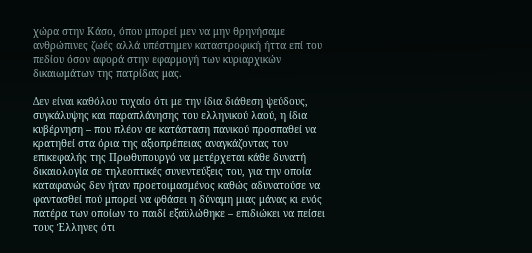χώρα στην Κάσο, όπου μπορεί μεν να μην θρηνήσαμε ανθρώπινες ζωές αλλά υπέστημεν καταστροφική ήττα επί του πεδίου όσον αφορά στην εφαρμογή των κυριαρχικών δικαιωμάτων της πατρίδας μας.

Δεν είναι καθόλου τυχαίο ότι με την ίδια διάθεση ψεύδους, συγκάλυψης και παραπλάνησης του ελληνικού λαού, η ίδια κυβέρνηση – που πλέον σε κατάσταση πανικού προσπαθεί να κρατηθεί στα όρια της αξιοπρέπειας αναγκάζοντας τον επικεφαλής της Πρωθυπουργό να μετέρχεται κάθε δυνατή δικαιολογία σε τηλεοπτικές συνεντεύξεις του, για την οποία καταφανώς δεν ήταν προετοιμασμένος καθώς αδυνατούσε να φαντασθεί πού μπορεί να φθάσει η δύναμη μιας μάνας κι ενός πατέρα των οποίων το παιδί εξαϋλώθηκε – επιδιώκει να πείσει τους Έλληνες ότι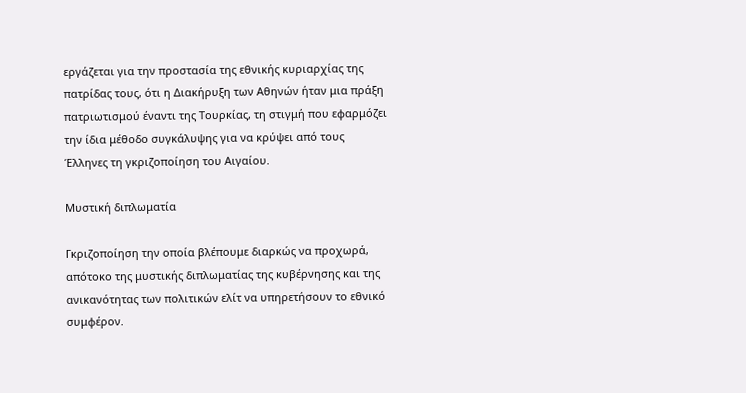εργάζεται για την προστασία της εθνικής κυριαρχίας της πατρίδας τους, ότι η Διακήρυξη των Αθηνών ήταν μια πράξη πατριωτισμού έναντι της Τουρκίας, τη στιγμή που εφαρμόζει την ίδια μέθοδο συγκάλυψης για να κρύψει από τους Έλληνες τη γκριζοποίηση του Αιγαίου.

Μυστική διπλωματία

Γκριζοποίηση την οποία βλέπουμε διαρκώς να προχωρά, απότοκο της μυστικής διπλωματίας της κυβέρνησης και της ανικανότητας των πολιτικών ελίτ να υπηρετήσουν το εθνικό συμφέρον.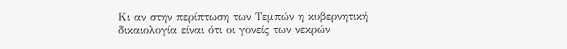Κι αν στην περίπτωση των Τεμπών η κυβερνητική δικαιολογία είναι ότι οι γονείς των νεκρών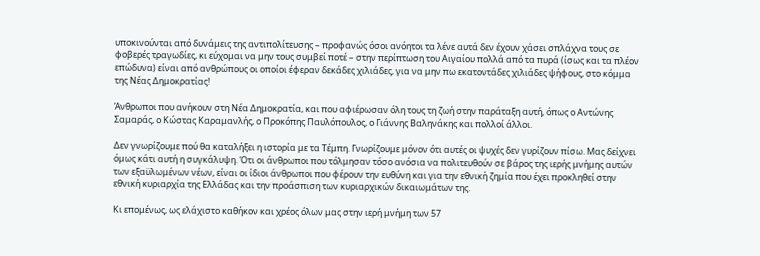υποκινούνται από δυνάμεις της αντιπολίτευσης – προφανώς όσοι ανόητοι τα λένε αυτά δεν έχουν χάσει σπλάχνα τους σε φοβερές τραγωδίες, κι εύχομαι να μην τους συμβεί ποτέ – στην περίπτωση του Αιγαίου πολλά από τα πυρά (ίσως και τα πλέον επώδυνα) είναι από ανθρώπους οι οποίοι έφεραν δεκάδες χιλιάδες, για να μην πω εκατοντάδες χιλιάδες ψήφους, στο κόμμα της Νέας Δημοκρατίας!

Άνθρωποι που ανήκουν στη Νέα Δημοκρατία, και που αφιέρωσαν όλη τους τη ζωή στην παράταξη αυτή, όπως ο Αντώνης Σαμαράς, ο Κώστας Καραμανλής, ο Προκόπης Παυλόπουλος, ο Γιάννης Βαληνάκης και πολλοί άλλοι.

Δεν γνωρίζουμε πού θα καταλήξει η ιστορία με τα Τέμπη. Γνωρίζουμε μόνον ότι αυτές οι ψυχές δεν γυρίζουν πίσω. Μας δείχνει όμως κάτι αυτή η συγκάλυψη. Ότι οι άνθρωποι που τόλμησαν τόσο ανόσια να πολιτευθούν σε βάρος της ιερής μνήμης αυτών των εξαϋλωμένων νέων, είναι οι ίδιοι άνθρωποι που φέρουν την ευθύνη και για την εθνική ζημία που έχει προκληθεί στην εθνική κυριαρχία της Ελλάδας και την προάσπιση των κυριαρχικών δικαιωμάτων της.

Κι επομένως, ως ελάχιστο καθήκον και χρέος όλων μας στην ιερή μνήμη των 57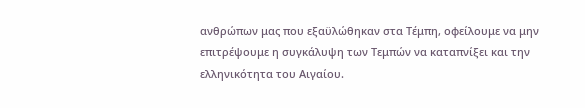ανθρώπων μας που εξαϋλώθηκαν στα Τέμπη, οφείλουμε να μην επιτρέψουμε η συγκάλυψη των Τεμπών να καταπνίξει και την ελληνικότητα του Αιγαίου.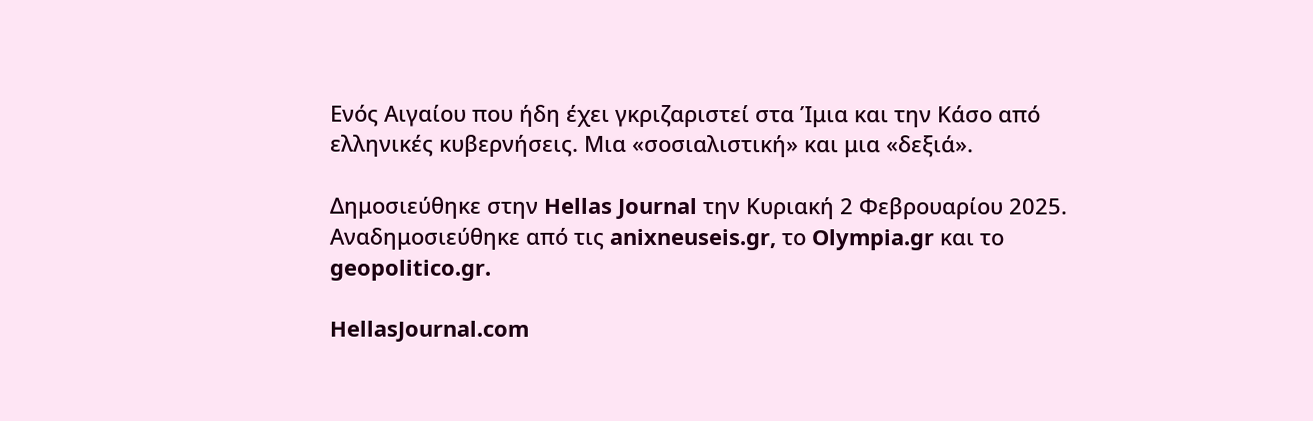Ενός Αιγαίου που ήδη έχει γκριζαριστεί στα Ίμια και την Κάσο από ελληνικές κυβερνήσεις. Μια «σοσιαλιστική» και μια «δεξιά».

Δημοσιεύθηκε στην Hellas Journal την Κυριακή 2 Φεβρουαρίου 2025. Αναδημοσιεύθηκε από τις anixneuseis.gr, το Olympia.gr και το geopolitico.gr.

HellasJournal.com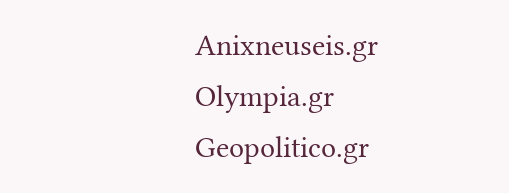Anixneuseis.gr
Olympia.gr
Geopolitico.gr